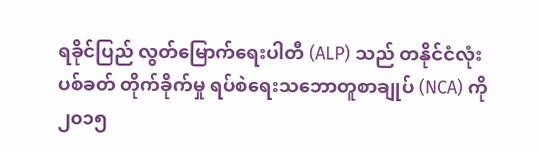ရခိုင်ပြည် လွတ်မြောက်ရေးပါတီ (ALP) သည် တနိုင်ငံလုံး ပစ်ခတ် တိုက်ခိုက်မှု ရပ်စဲရေးသဘောတူစာချုပ် (NCA) ကို ၂၀၁၅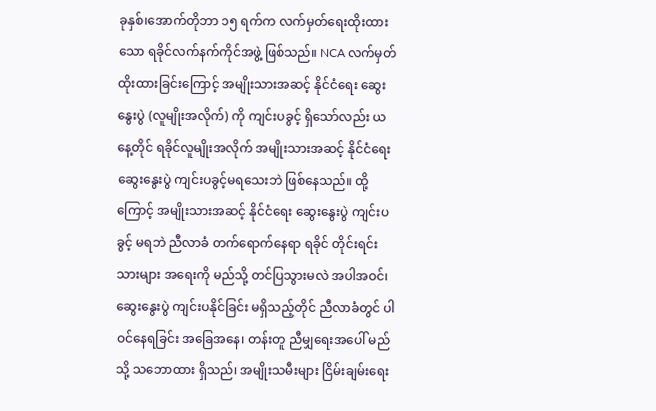ခုနှစ်၊အောက်တိုဘာ ၁၅ ရက်က လက်မှတ်ရေးထိုးထားသော ရခိုင်လက်နက်ကိုင်အဖွဲ့ ဖြစ်သည်။ NCA လက်မှတ်ထိုးထားခြင်းကြောင့် အမျိုးသားအဆင့် နိုင်ငံရေး ဆွေးနွေးပွဲ (လူမျိုးအလိုက်) ကို ကျင်းပခွင့် ရှိသော်လည်း ယနေ့တိုင် ရခိုင်လူမျိုးအလိုက် အမျိုးသားအဆင့် နိုင်ငံရေး ဆွေးနွေးပွဲ ကျင်းပခွင့်မရသေးဘဲ ဖြစ်နေသည်။ ထို့ကြောင့် အမျိုးသားအဆင့် နိုင်ငံရေး ဆွေးနွေးပွဲ ကျင်းပခွင့် မရဘဲ ညီလာခံ တက်ရောက်နေရာ ရခိုင် တိုင်းရင်းသားများ အရေးကို မည်သို့ တင်ပြသွားမလဲ အပါအဝင်၊ ဆွေးနွေးပွဲ ကျင်းပနိုင်ခြင်း မရှိသည့်တိုင် ညီလာခံတွင် ပါဝင်နေရခြင်း အခြေအနေ၊ တန်းတူ ညီမျှရေးအပေါ် မည်သို့ သဘောထား ရှိသည်၊ အမျိုးသမီးများ ငြိမ်းချမ်းရေး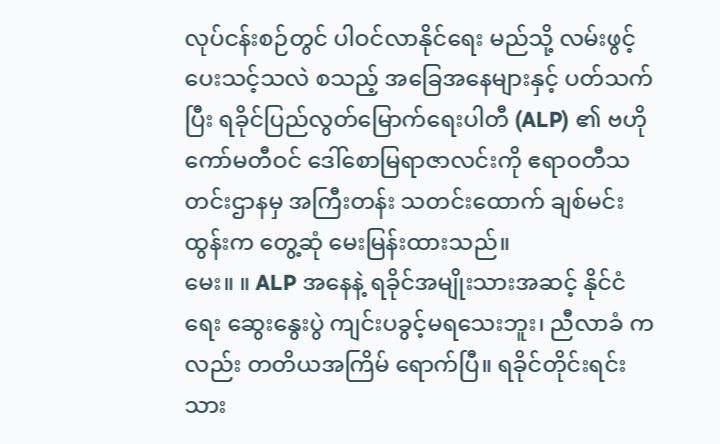လုပ်ငန်းစဉ်တွင် ပါဝင်လာနိုင်ရေး မည်သို့ လမ်းဖွင့်ပေးသင့်သလဲ စသည့် အခြေအနေများနှင့် ပတ်သက်ပြီး ရခိုင်ပြည်လွတ်မြောက်ရေးပါတီ (ALP) ၏ ဗဟိုကော်မတီဝင် ဒေါ်စောမြရာဇာလင်းကို ဧရာဝတီသတင်းဌာနမှ အကြီးတန်း သတင်းထောက် ချစ်မင်းထွန်းက တွေ့ဆုံ မေးမြန်းထားသည်။
မေး။ ။ ALP အနေနဲ့ ရခိုင်အမျိုးသားအဆင့် နိုင်ငံရေး ဆွေးနွေးပွဲ ကျင်းပခွင့်မရသေးဘူး၊ ညီလာခံ ကလည်း တတိယအကြိမ် ရောက်ပြီ။ ရခိုင်တိုင်းရင်းသား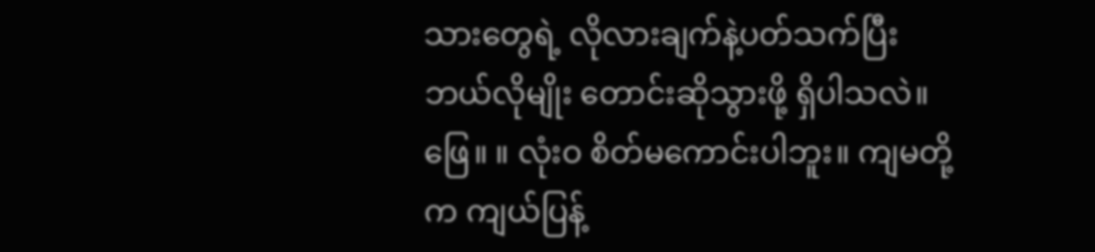သားတွေရဲ့ လိုလားချက်နဲ့ပတ်သက်ပြီး ဘယ်လိုမျိုး တောင်းဆိုသွားဖို့ ရှိပါသလဲ။
ဖြေ။ ။ လုံးဝ စိတ်မကောင်းပါဘူး။ ကျမတို့က ကျယ်ပြန့်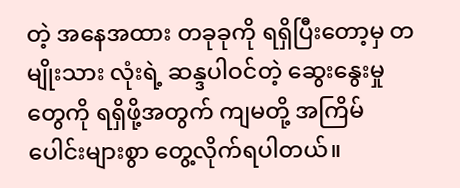တဲ့ အနေအထား တခုခုကို ရရှိပြီးတော့မှ တမျိုးသား လုံးရဲ့ ဆန္ဒပါဝင်တဲ့ ဆွေးနွေးမှုတွေကို ရရှိဖို့အတွက် ကျမတို့ အကြိမ်ပေါင်းများစွာ တွေ့လိုက်ရပါတယ်။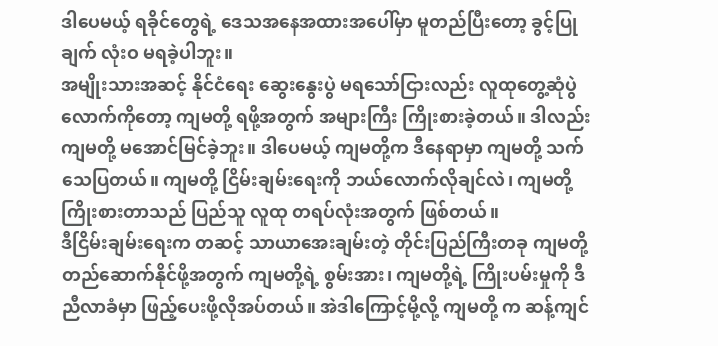ဒါပေမယ့် ရခိုင်တွေရဲ့ ဒေသအနေအထားအပေါ်မှာ မူတည်ပြီးတော့ ခွင့်ပြုချက် လုံးဝ မရခဲ့ပါဘူး။
အမျိုးသားအဆင့် နိုင်ငံရေး ဆွေးနွေးပွဲ မရသော်ငြားလည်း လူထုတွေ့ဆုံပွဲလောက်ကိုတော့ ကျမတို့ ရဖို့အတွက် အများကြီး ကြိုးစားခဲ့တယ်။ ဒါလည်း ကျမတို့ မအောင်မြင်ခဲ့ဘူး။ ဒါပေမယ့် ကျမတို့က ဒီနေရာမှာ ကျမတို့ သက်သေပြတယ်။ ကျမတို့ ငြိမ်းချမ်းရေးကို ဘယ်လောက်လိုချင်လဲ၊ ကျမတို့ကြိုးစားတာသည် ပြည်သူ လူထု တရပ်လုံးအတွက် ဖြစ်တယ်။
ဒီငြိမ်းချမ်းရေးက တဆင့် သာယာအေးချမ်းတဲ့ တိုင်းပြည်ကြီးတခု ကျမတို့ တည်ဆောက်နိုင်ဖို့အတွက် ကျမတို့ရဲ့ စွမ်းအား၊ ကျမတို့ရဲ့ ကြိုးပမ်းမှုကို ဒီညီလာခံမှာ ဖြည့်ပေးဖို့လိုအပ်တယ်။ အဲဒါကြောင့်မို့လို့ ကျမတို့ က ဆန့်ကျင်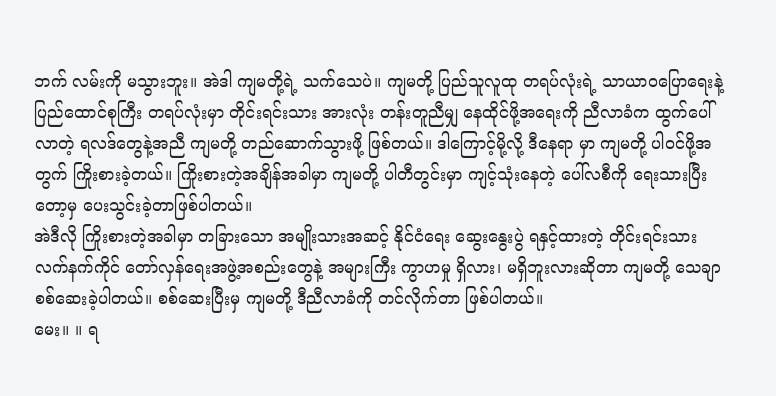ဘက် လမ်းကို မသွားဘူး။ အဲဒါ ကျမတို့ရဲ့ သက်သေပဲ။ ကျမတို့ ပြည်သူလူထု တရပ်လုံးရဲ့ သာယာဝပြောရေးနဲ့ ပြည်ထောင်စုကြီး တရပ်လုံးမှာ တိုင်းရင်းသား အားလုံး တန်းတူညီမျှ နေထိုင်ဖို့အရေးကို ညီလာခံက ထွက်ပေါ်လာတဲ့ ရလဒ်တွေနဲ့အညီ ကျမတို့ တည်ဆောက်သွားဖို့ ဖြစ်တယ်။ ဒါကြောင့်မို့လို့ ဒီနေရာ မှာ ကျမတို့ ပါဝင်ဖို့အတွက် ကြိုးစားခဲ့တယ်။ ကြိုးစားတဲ့အချိန်အခါမှာ ကျမတို့ ပါတီတွင်းမှာ ကျင့်သုံးနေတဲ့ ပေါ်လစီကို ရေးသားပြီးတော့မှ ပေးသွင်းခဲ့တာဖြစ်ပါတယ်။
အဲဒီလို ကြိုးစားတဲ့အခါမှာ တခြားသော အမျိုးသားအဆင့် နိုင်ငံရေး ဆွေးနွေးပွဲ ရနှင့်ထားတဲ့ တိုင်းရင်းသား လက်နက်ကိုင် တော်လှန်ရေးအဖွဲ့အစည်းတွေနဲ့ အများကြီး ကွာဟမှု ရှိလား၊ မရှိဘူးလားဆိုတာ ကျမတို့ သေချာ စစ်ဆေးခဲ့ပါတယ်။ စစ်ဆေးပြီးမှ ကျမတို့ ဒီညီလာခံကို တင်လိုက်တာ ဖြစ်ပါတယ်။
မေး။ ။ ရ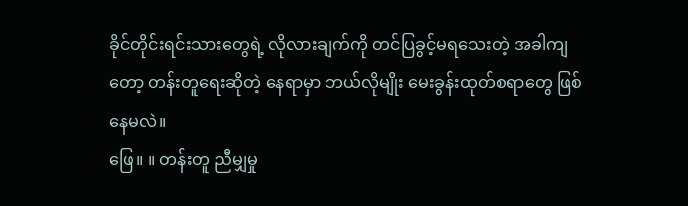ခိုင်တိုင်းရင်းသားတွေရဲ့ လိုလားချက်ကို တင်ပြခွင့်မရသေးတဲ့ အခါကျတော့ တန်းတူရေးဆိုတဲ့ နေရာမှာ ဘယ်လိုမျိုး မေးခွန်းထုတ်စရာတွေ ဖြစ်နေမလဲ။
ဖြေ။ ။ တန်းတူ ညီမျှမှု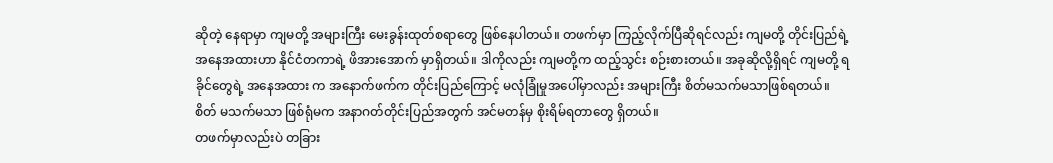ဆိုတဲ့ နေရာမှာ ကျမတို့ အများကြီး မေးခွန်းထုတ်စရာတွေ ဖြစ်နေပါတယ်။ တဖက်မှာ ကြည့်လိုက်ပြီဆိုရင်လည်း ကျမတို့ တိုင်းပြည်ရဲ့ အနေအထားဟာ နိုင်ငံတကာရဲ့ ဖိအားအောက် မှာရှိတယ်။ ဒါကိုလည်း ကျမတို့က ထည့်သွင်း စဉ်းစားတယ်။ အခုဆိုလို့ရှိရင် ကျမတို့ ရခိုင်တွေရဲ့ အနေအထား က အနောက်ဖက်က တိုင်းပြည်ကြောင့် မလုံခြုံမှုအပေါ်မှာလည်း အများကြီး စိတ်မသက်မသာဖြစ်ရတယ်။ စိတ် မသက်မသာ ဖြစ်ရုံမက အနာဂတ်တိုင်းပြည်အတွက် အင်မတန်မှ စိုးရိမ်ရတာတွေ ရှိတယ်။
တဖက်မှာလည်းပဲ တခြား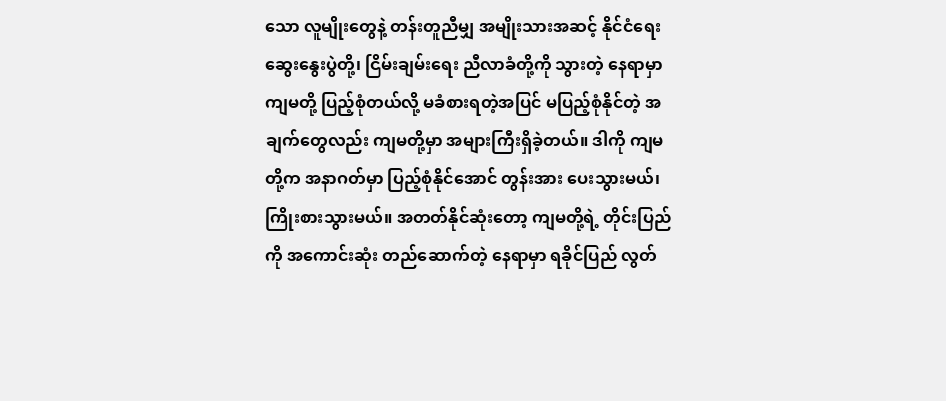သော လူမျိုးတွေနဲ့ တန်းတူညီမျှ အမျိုးသားအဆင့် နိုင်ငံရေး ဆွေးနွေးပွဲတို့၊ ငြိမ်းချမ်းရေး ညီလာခံတို့ကို သွားတဲ့ နေရာမှာ ကျမတို့ ပြည့်စုံတယ်လို့ မခံစားရတဲ့အပြင် မပြည့်စုံနိုင်တဲ့ အချက်တွေလည်း ကျမတို့မှာ အများကြီးရှိခဲ့တယ်။ ဒါကို ကျမတို့က အနာဂတ်မှာ ပြည့်စုံနိုင်အောင် တွန်းအား ပေးသွားမယ်၊ ကြိုးစားသွားမယ်။ အတတ်နိုင်ဆုံးတော့ ကျမတို့ရဲ့ တိုင်းပြည်ကို အကောင်းဆုံး တည်ဆောက်တဲ့ နေရာမှာ ရခိုင်ပြည် လွတ်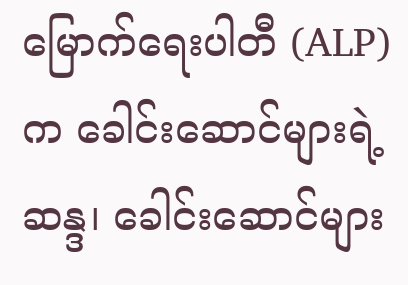မြောက်ရေးပါတီ (ALP) က ခေါင်းဆောင်များရဲ့ဆန္ဒ၊ ခေါင်းဆောင်များ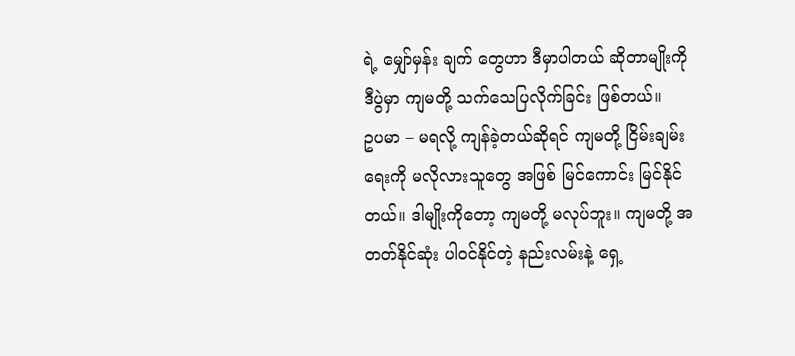ရဲ့ မျှော်မှန်း ချက် တွေဟာ ဒီမှာပါတယ် ဆိုတာမျိုးကို ဒီပွဲမှာ ကျမတို့ သက်သေပြလိုက်ခြင်း ဖြစ်တယ်။
ဥပမာ – မရလို့ ကျန်ခဲ့တယ်ဆိုရင် ကျမတို့ ငြိမ်းချမ်းရေးကို မလိုလားသူတွေ အဖြစ် မြင်ကောင်း မြင်နိုင်တယ်။ ဒါမျိုးကိုတော့ ကျမတို့ မလုပ်ဘူး။ ကျမတို့ အတတ်နိုင်ဆုံး ပါဝင်နိုင်တဲ့ နည်းလမ်းနဲ့ ရှေ့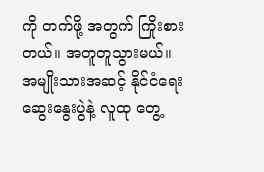ကို တက်ဖို့ အတွက် ကြိုးစားတယ်။ အတူတူသွားမယ်။ အမျိုးသားအဆင့် နိုင်ငံရေး ဆွေးနွေးပွဲနဲ့ လူထု တွေ့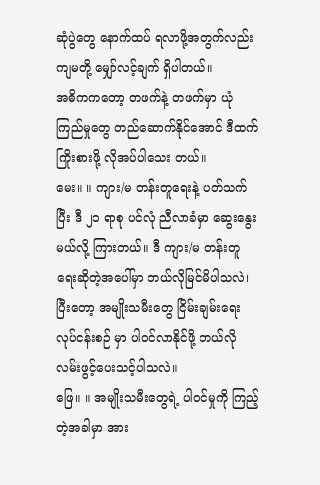ဆုံပွဲတွေ နောက်ထပ် ရလာဖို့အတွက်လည်း ကျမတို့ မျှော်လင့်ချက် ရှိပါတယ်။
အဓိကကတော့ တဖက်နဲ့ တဖက်မှာ ယုံကြည်မှုတွေ တည်ဆောက်နိုင်အောင် ဒီထက်ကြိုးစားဖို့ လိုအပ်ပါသေး တယ်။
မေး။ ။ ကျား/မ တန်းတူရေးနဲ့ ပတ်သက်ပြီး ဒီ ၂၁ ရာစု ပင်လုံ ညီလာခံမှာ ဆွေးနွေးမယ်လို့ ကြားတယ်။ ဒီ ကျား/မ တန်းတူရေးဆိုတဲ့အပေါ်မှာ ဘယ်လိုမြင်မိပါသလဲ၊ ပြီးတော့ အမျိုးသမီးတွေ ငြိမ်းချမ်းရေးလုပ်ငန်းစဉ် မှာ ပါဝင်လာနိုင်ဖို့ ဘယ်လို လမ်းဖွင့်ပေးသင့်ပါသလဲ။
ဖြေ။ ။ အမျိုးသမီးတွေရဲ့ ပါဝင်မှုကို ကြည့်တဲ့အခါမှာ အား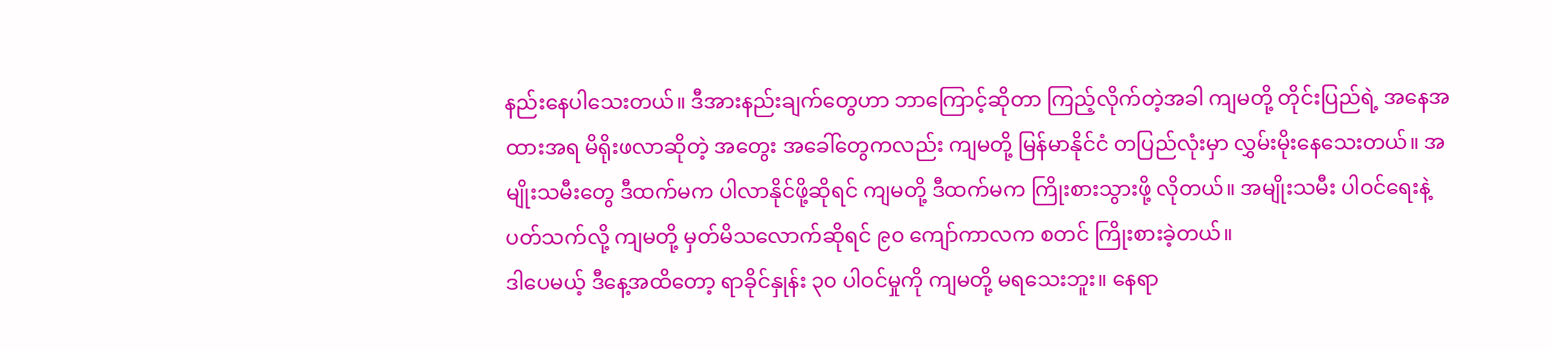နည်းနေပါသေးတယ်။ ဒီအားနည်းချက်တွေဟာ ဘာကြောင့်ဆိုတာ ကြည့်လိုက်တဲ့အခါ ကျမတို့ တိုင်းပြည်ရဲ့ အနေအထားအရ မိရိုးဖလာဆိုတဲ့ အတွေး အခေါ်တွေကလည်း ကျမတို့ မြန်မာနိုင်ငံ တပြည်လုံးမှာ လွှမ်းမိုးနေသေးတယ်။ အမျိုးသမီးတွေ ဒီထက်မက ပါလာနိုင်ဖို့ဆိုရင် ကျမတို့ ဒီထက်မက ကြိုးစားသွားဖို့ လိုတယ်။ အမျိုးသမီး ပါဝင်ရေးနဲ့ ပတ်သက်လို့ ကျမတို့ မှတ်မိသလောက်ဆိုရင် ၉၀ ကျော်ကာလက စတင် ကြိုးစားခဲ့တယ်။
ဒါပေမယ့် ဒီနေ့အထိတော့ ရာခိုင်နှုန်း ၃၀ ပါဝင်မှုကို ကျမတို့ မရသေးဘူး။ နေရာ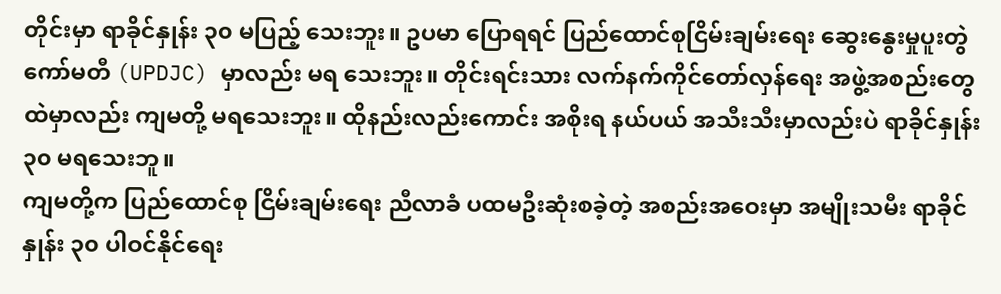တိုင်းမှာ ရာခိုင်နှုန်း ၃၀ မပြည့် သေးဘူး။ ဥပမာ ပြောရရင် ပြည်ထောင်စုငြိမ်းချမ်းရေး ဆွေးနွေးမှုပူးတွဲကော်မတီ (UPDJC) မှာလည်း မရ သေးဘူး။ တိုင်းရင်းသား လက်နက်ကိုင်တော်လှန်ရေး အဖွဲ့အစည်းတွေထဲမှာလည်း ကျမတို့ မရသေးဘူး။ ထိုနည်းလည်းကောင်း အစိုးရ နယ်ပယ် အသီးသီးမှာလည်းပဲ ရာခိုင်နှုန်း ၃၀ မရသေးဘူ။
ကျမတို့က ပြည်ထောင်စု ငြိမ်းချမ်းရေး ညီလာခံ ပထမဦးဆုံးစခဲ့တဲ့ အစည်းအဝေးမှာ အမျိုးသမီး ရာခိုင်နှုန်း ၃၀ ပါဝင်နိုင်ရေး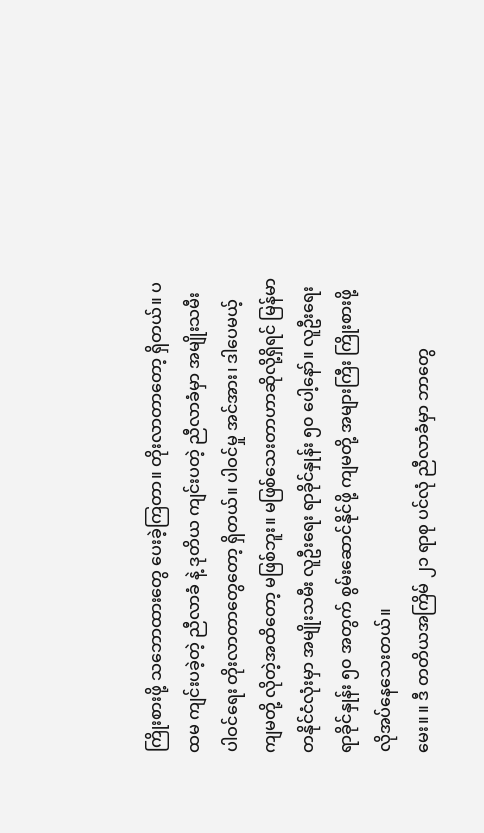ကြိုးစားဖို့ သဘောထားတွေ ပေးခဲ့ကြတာ။ တိုးလာတာတော့ ရှိတယ်။ ပထမ ကျင်းပခဲ့တဲ့ ညီလာခံ နဲ့ ဒုတိယ ကျင်းပတဲ့ ညီလာခံမှာ အမျိုးသမီး ပါဝင်ရေး တိုးလာတာတွေတော့ ရှိတယ်။ ပါဝင်မှု အင်အား၊ ဒါပေမယ့် ကျမတို့ လိုတဲ့အထိတော့ မဖြစ်ဘူး။ မဖြစ်သေးတာဟာဆိုလို့ရှိရင် မြန်မာတနိုင်ငံလုံးမှာ အမျိုးသမီး လူဦးရေး ရာခိုင်နှုန်း ၅၀ ပေါ့နော်။ လူဦးရေး ရာခိုင်နှုန်း ၅၀ အတွက် စွမ်းဆောင်နိုင်ဖို့ ကျမတို့ အများကြီး ကြိုးစားဖို့ လိုအပ်နေသေးတယ်။
မေး။ ။ ဒီ တတိယအကြိမ် ၂၁ ရာစု ပင်လုံ ညီလာခံမှာ ဘာတွေ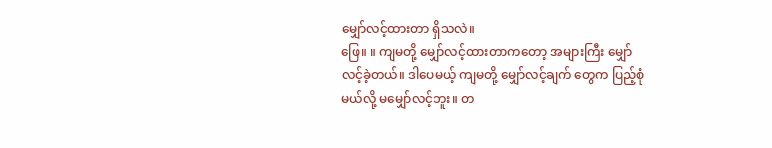မျှော်လင့်ထားတာ ရှိသလဲ။
ဖြေ။ ။ ကျမတို့ မျှော်လင့်ထားတာကတော့ အများကြီး မျှော်လင့်ခဲ့တယ်။ ဒါပေမယ့် ကျမတို့ မျှော်လင့်ချက် တွေက ပြည့်စုံမယ်လို့ မမျှော်လင့်ဘူး။ တ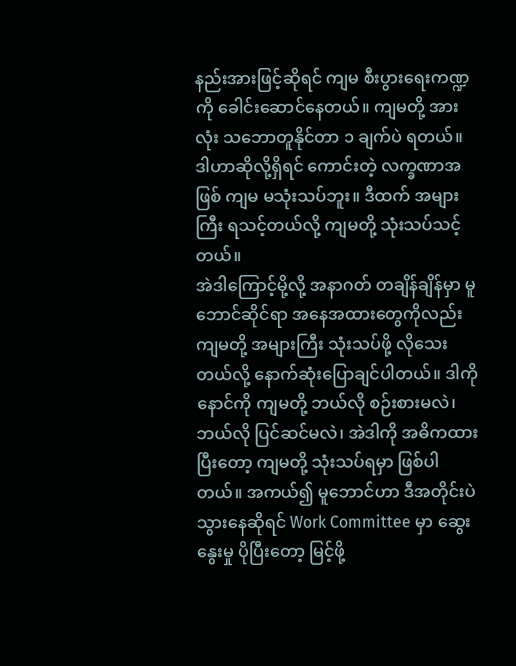နည်းအားဖြင့်ဆိုရင် ကျမ စီးပွားရေးကဏ္ဍကို ခေါင်းဆောင်နေတယ်။ ကျမတို့ အားလုံး သဘောတူနိုင်တာ ၁ ချက်ပဲ ရတယ်။ ဒါဟာဆိုလို့ရှိရင် ကောင်းတဲ့ လက္ခဏာအဖြစ် ကျမ မသုံးသပ်ဘူး။ ဒီထက် အများကြီး ရသင့်တယ်လို့ ကျမတို့ သုံးသပ်သင့်တယ်။
အဲဒါကြောင့်မို့လို့ အနာဂတ် တချိန်ချိန်မှာ မူဘောင်ဆိုင်ရာ အနေအထားတွေကိုလည်း ကျမတို့ အများကြီး သုံးသပ်ဖို့ လိုသေးတယ်လို့ နောက်ဆုံးပြောချင်ပါတယ်။ ဒါကို နောင်ကို ကျမတို့ ဘယ်လို စဉ်းစားမလဲ၊ ဘယ်လို ပြင်ဆင်မလဲ၊ အဲဒါကို အဓိကထားပြီးတော့ ကျမတို့ သုံးသပ်ရမှာ ဖြစ်ပါတယ်။ အကယ်၍ မူဘောင်ဟာ ဒီအတိုင်းပဲ သွားနေဆိုရင် Work Committee မှာ ဆွေးနွေးမှု ပိုပြီးတော့ မြင့်ဖို့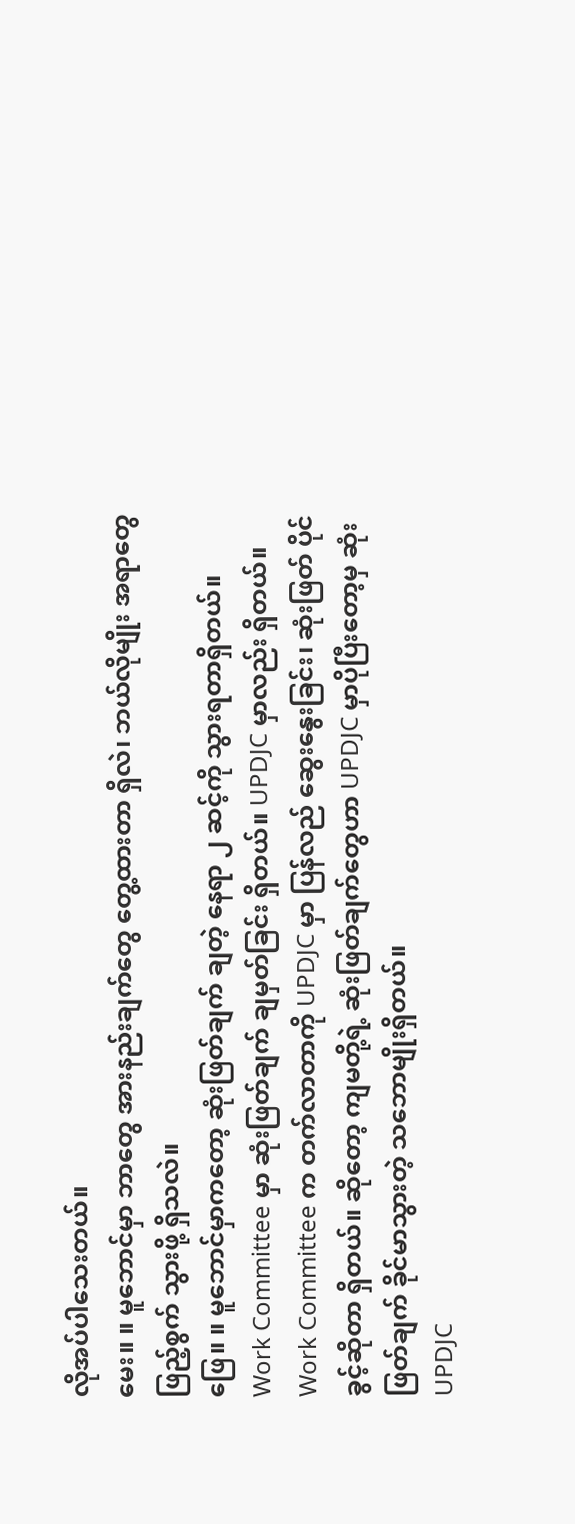လိုအပ်ပါသေးတယ်။
မေး။ ။ မူဘောင်မှာ ဘာတွေ အားနည်းချက်တွေ တွေ့ထားတာ ရှိလဲ၊ ဘယ်လိုမျိုး အရာတွေ ဖြည့်စွက် သွားဖို့ ရှိသလဲ။
ဖြေ။ ။ မူဘောင်မှာကတော့ ဆုံးဖြတ်ချက် ချတဲ့ နေရာ ၂ ဆင့်ကို သွားရတာရှိတယ်။ Work Committee မှာ ဆုံးဖြတ်ချက် ချမှတ်ခြင်း ရှိတယ်။ UPDJC မှာလည်း ရှိတယ်။ Work Committee က တက်လာတာကို UPDJC မှာ ပြန်လည် ဆွေးနွေးခြင်း၊ ဆုံးဖြတ် ပိုင်ခွင့်ဆိုတာ ရှိတယ်။ ဆိုတော့ ကျမတို့ရဲ့ ဆုံးဖြတ်ချက်တွေဟာ UPDJC မှာပိုပြီးတော့မှ ဆုံးဖြတ်ချက် ခိုင်မာသွားတဲ့ သဘောမျိုးရှိတယ်။
UPDJC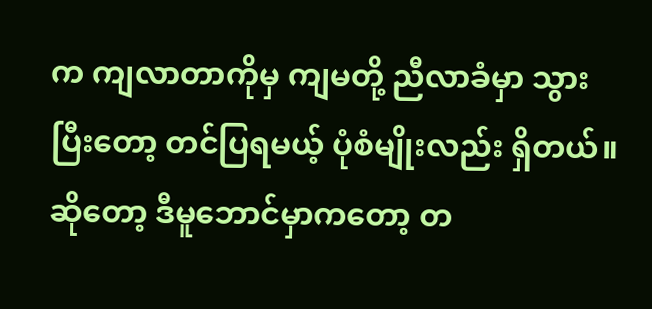က ကျလာတာကိုမှ ကျမတို့ ညီလာခံမှာ သွားပြီးတော့ တင်ပြရမယ့် ပုံစံမျိုးလည်း ရှိတယ်။ ဆိုတော့ ဒီမူဘောင်မှာကတော့ တ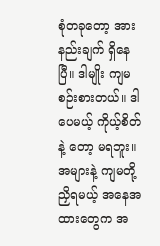စုံတခုတော့ အားနည်းချက် ရှိနေပြီ။ ဒါမျိုး ကျမ စဉ်းစားတယ်။ ဒါပေမယ့် ကိုယ့်စိတ်နဲ့ တော့ မရဘူး။ အများနဲ့ ကျမတို့ ညှိရမယ့် အနေအထားတွေက အ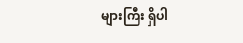များကြီး ရှိပါ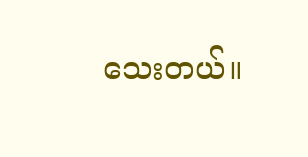သေးတယ်။